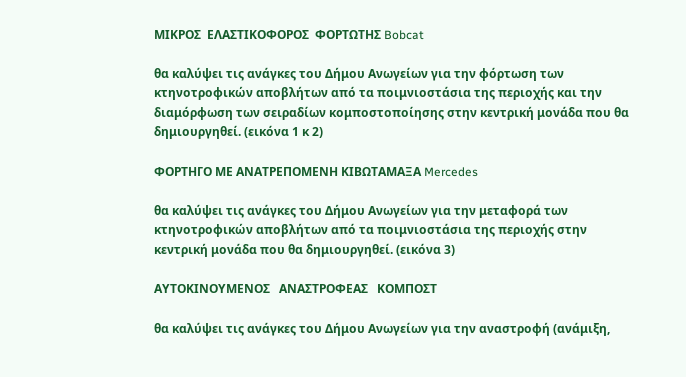ΜΙΚΡΟΣ  ΕΛΑΣΤΙΚΟΦΟΡΟΣ  ΦΟΡΤΩΤΗΣ Bobcat

θα καλύψει τις ανάγκες του Δήμου Ανωγείων για την φόρτωση των κτηνοτροφικών αποβλήτων από τα ποιμνιοστάσια της περιοχής και την διαμόρφωση των σειραδίων κομποστοποίησης στην κεντρική μονάδα που θα δημιουργηθεί. (εικόνα 1 κ 2)

ΦΟΡΤΗΓΟ ΜΕ ΑΝΑΤΡΕΠΟΜΕΝΗ ΚΙΒΩΤΑΜΑΞΑ Mercedes

θα καλύψει τις ανάγκες του Δήμου Ανωγείων για την μεταφορά των κτηνοτροφικών αποβλήτων από τα ποιμνιοστάσια της περιοχής στην κεντρική μονάδα που θα δημιουργηθεί. (εικόνα 3)

ΑΥΤΟΚΙΝΟΥΜΕΝΟΣ   ΑΝΑΣΤΡΟΦΕΑΣ   ΚΟΜΠΟΣΤ

θα καλύψει τις ανάγκες του Δήμου Ανωγείων για την αναστροφή (ανάμιξη,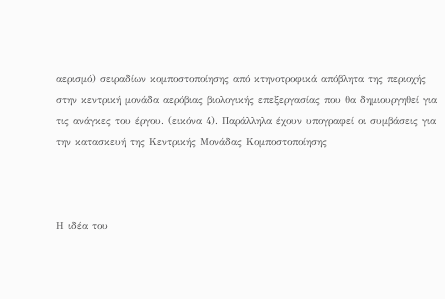αερισμό) σειραδίων κομποστοποίησης από κτηνοτροφικά απόβλητα της περιοχής στην κεντρική μονάδα αερόβιας βιολογικής επεξεργασίας που θα δημιουργηθεί για τις ανάγκες του έργου. (εικόνα 4). Παράλληλα έχουν υπογραφεί οι συμβάσεις για την κατασκευή της Κεντρικής Μονάδας Κομποστοποίησης



Η ιδέα του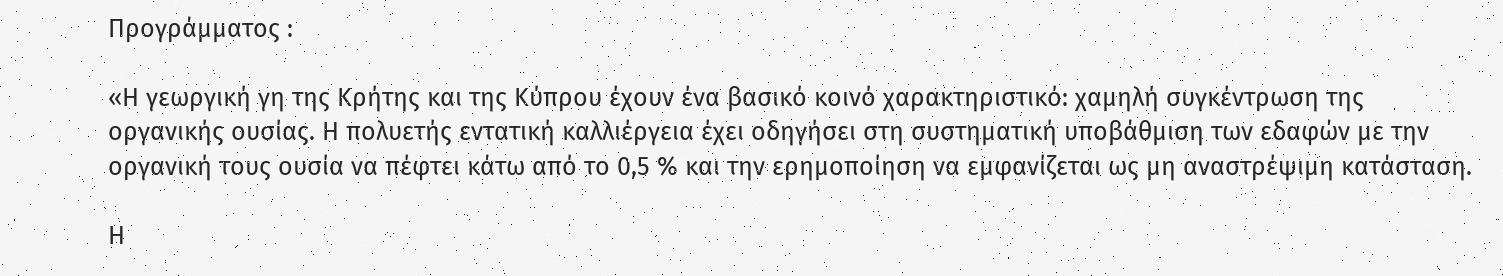Προγράμματος :

«Η γεωργική γη της Κρήτης και της Κύπρου έχουν ένα βασικό κοινό χαρακτηριστικό: χαμηλή συγκέντρωση της οργανικής ουσίας. Η πολυετής εντατική καλλιέργεια έχει οδηγήσει στη συστηματική υποβάθμιση των εδαφών με την οργανική τους ουσία να πέφτει κάτω από το 0,5 % και την ερημοποίηση να εμφανίζεται ως μη αναστρέψιμη κατάσταση.

Η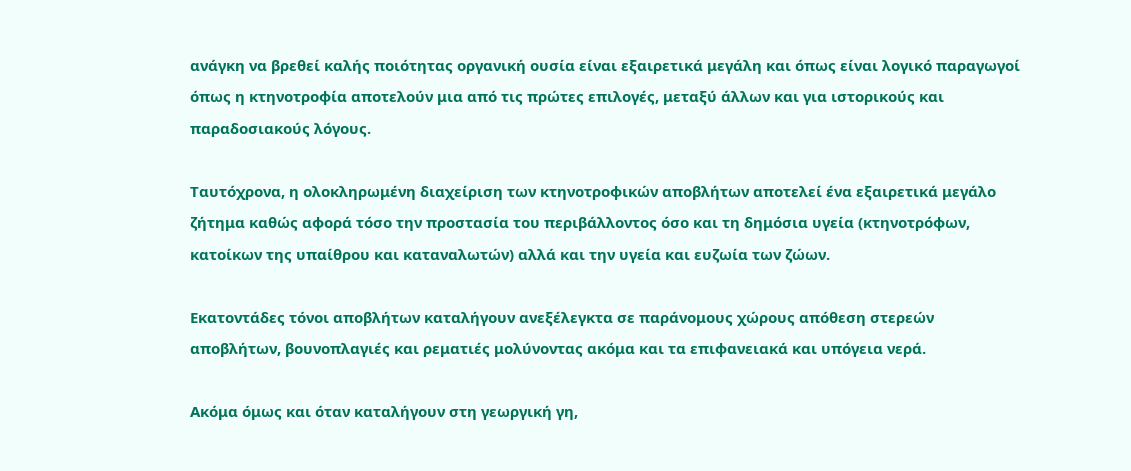ανάγκη να βρεθεί καλής ποιότητας οργανική ουσία είναι εξαιρετικά μεγάλη και όπως είναι λογικό παραγωγοί όπως η κτηνοτροφία αποτελούν μια από τις πρώτες επιλογές, μεταξύ άλλων και για ιστορικούς και παραδοσιακούς λόγους.

Ταυτόχρονα, η ολοκληρωμένη διαχείριση των κτηνοτροφικών αποβλήτων αποτελεί ένα εξαιρετικά μεγάλο ζήτημα καθώς αφορά τόσο την προστασία του περιβάλλοντος όσο και τη δημόσια υγεία (κτηνοτρόφων, κατοίκων της υπαίθρου και καταναλωτών) αλλά και την υγεία και ευζωία των ζώων.

Εκατοντάδες τόνοι αποβλήτων καταλήγουν ανεξέλεγκτα σε παράνομους χώρους απόθεση στερεών αποβλήτων, βουνοπλαγιές και ρεματιές μολύνοντας ακόμα και τα επιφανειακά και υπόγεια νερά.

Ακόμα όμως και όταν καταλήγουν στη γεωργική γη,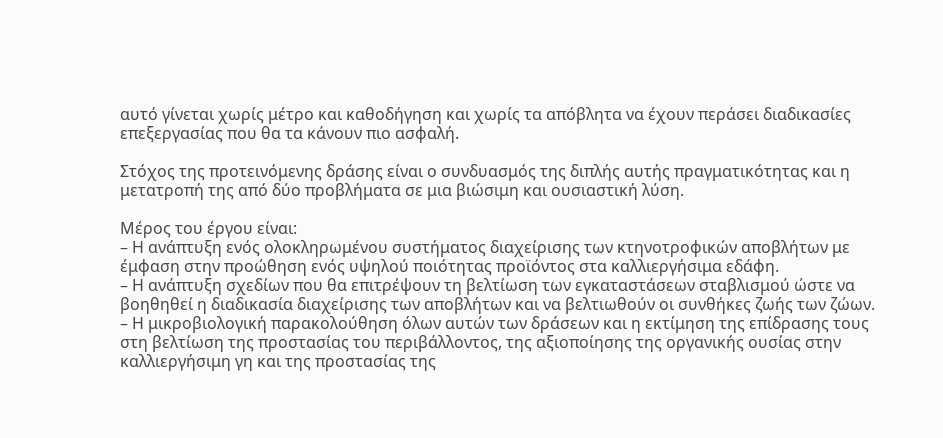αυτό γίνεται χωρίς μέτρο και καθοδήγηση και χωρίς τα απόβλητα να έχουν περάσει διαδικασίες επεξεργασίας που θα τα κάνουν πιο ασφαλή.

Στόχος της προτεινόμενης δράσης είναι ο συνδυασμός της διπλής αυτής πραγματικότητας και η μετατροπή της από δύο προβλήματα σε μια βιώσιμη και ουσιαστική λύση.

Μέρος του έργου είναι:
– Η ανάπτυξη ενός ολοκληρωμένου συστήματος διαχείρισης των κτηνοτροφικών αποβλήτων με έμφαση στην προώθηση ενός υψηλού ποιότητας προϊόντος στα καλλιεργήσιμα εδάφη.
– Η ανάπτυξη σχεδίων που θα επιτρέψουν τη βελτίωση των εγκαταστάσεων σταβλισμού ώστε να βοηθηθεί η διαδικασία διαχείρισης των αποβλήτων και να βελτιωθούν οι συνθήκες ζωής των ζώων.
– Η μικροβιολογική παρακολούθηση όλων αυτών των δράσεων και η εκτίμηση της επίδρασης τους στη βελτίωση της προστασίας του περιβάλλοντος, της αξιοποίησης της οργανικής ουσίας στην καλλιεργήσιμη γη και της προστασίας της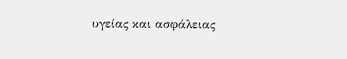υγείας και ασφάλειας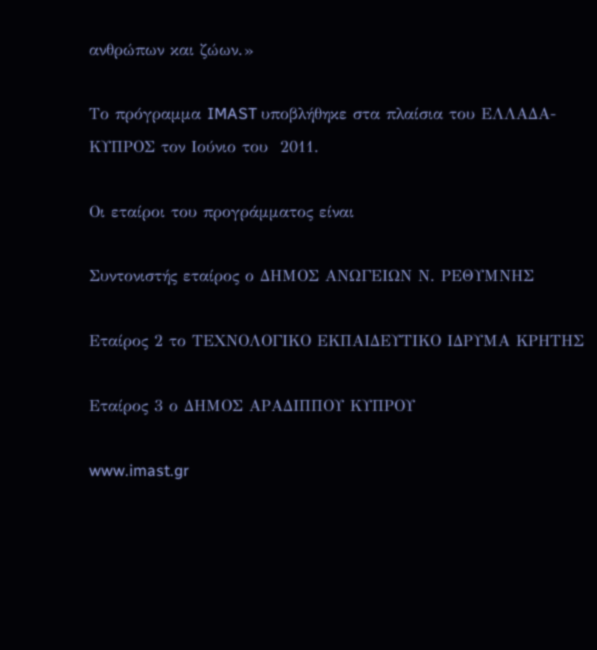ανθρώπων και ζώων.»

Το πρόγραμμα IMAST υποβλήθηκε στα πλαίσια του EΛΛΑΔΑ-ΚΥΠΡΟΣ τον Ιούνιο του  2011.

Οι εταίροι του προγράμματος είναι

Συντονιστής εταίρος ο ΔΗΜΟΣ ΑΝΩΓΕΙΩΝ Ν. ΡΕΘΥΜΝΗΣ

Εταίρος 2 το ΤΕΧΝΟΛΟΓΙΚΟ ΕΚΠΑΙΔΕΥΤΙΚΟ ΙΔΡΥΜΑ ΚΡΗΤΗΣ

Εταίρος 3 ο ΔΗΜΟΣ ΑΡΑΔΙΠΠΟΥ ΚΥΠΡΟΥ

www.imast.gr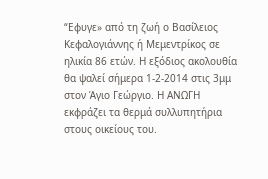“Εφυγε» από τη ζωή ο Βασίλειος Κεφαλογιάννης ή Μεμεντρίκος σε ηλικία 86 ετών. Η εξόδιος ακολουθία θα ψαλεί σήμερα 1-2-2014 στις 3μμ στον Άγιο Γεώργιο. Η ΑΝΩΓΗ εκφράζει τα θερμά συλλυπητήρια στους οικείους του.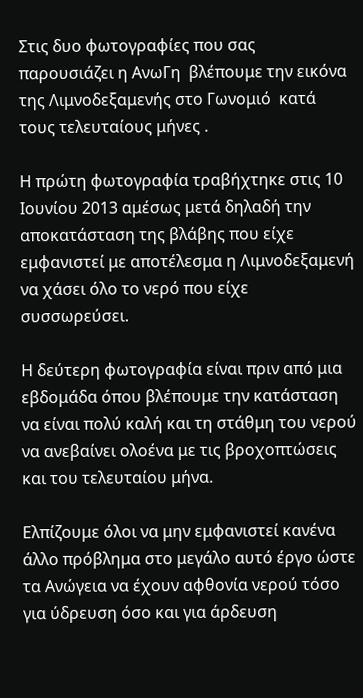Στις δυο φωτογραφίες που σας παρουσιάζει η ΑνωΓη  βλέπουμε την εικόνα της Λιμνοδεξαμενής στο Γωνομιό  κατά τους τελευταίους μήνες .

Η πρώτη φωτογραφία τραβήχτηκε στις 10 Ιουνίου 2013 αμέσως μετά δηλαδή την αποκατάσταση της βλάβης που είχε εμφανιστεί με αποτέλεσμα η Λιμνοδεξαμενή να χάσει όλο το νερό που είχε συσσωρεύσει.

Η δεύτερη φωτογραφία είναι πριν από μια εβδομάδα όπου βλέπουμε την κατάσταση να είναι πολύ καλή και τη στάθμη του νερού να ανεβαίνει ολοένα με τις βροχοπτώσεις και του τελευταίου μήνα.

Ελπίζουμε όλοι να μην εμφανιστεί κανένα άλλο πρόβλημα στο μεγάλο αυτό έργο ώστε τα Ανώγεια να έχουν αφθονία νερού τόσο για ύδρευση όσο και για άρδευση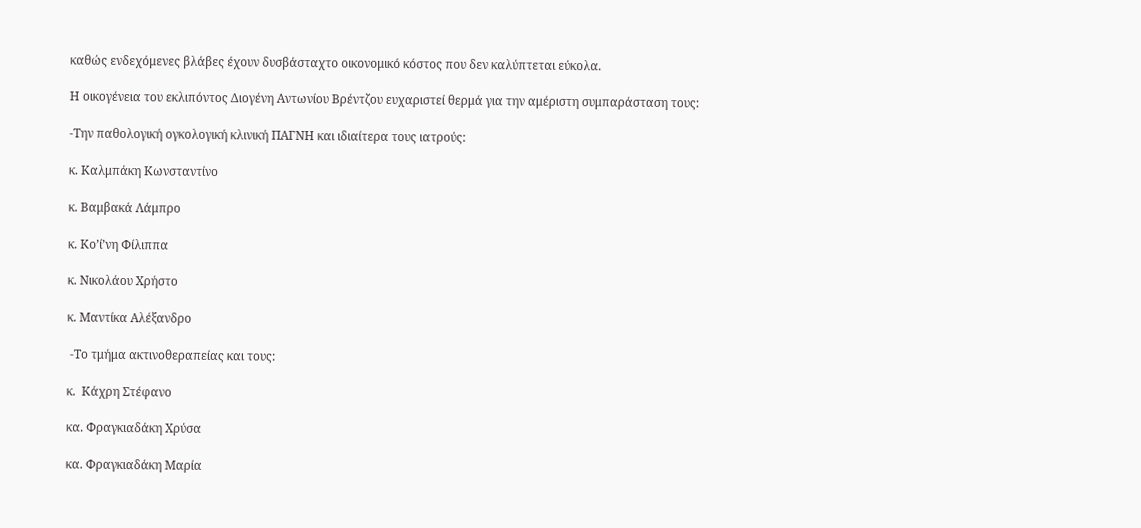καθώς ενδεχόμενες βλάβες έχουν δυσβάσταχτο οικονομικό κόστος που δεν καλύπτεται εύκολα.

Η οικογένεια του εκλιπόντος Διογένη Αντωνίου Βρέντζου ευχαριστεί θερμά για την αμέριστη συμπαράσταση τους:

-Την παθολογική ογκολογική κλινική ΠΑΓΝΗ και ιδιαίτερα τους ιατρούς:

κ. Καλμπάκη Κωνσταντίνο

κ. Βαμβακά Λάμπρο

κ. Κο’ί’νη Φίλιππα

κ. Νικολάου Χρήστο

κ. Μαντίκα Αλέξανδρο

 -Το τμήμα ακτινοθεραπείας και τους:

κ.  Κάχρη Στέφανο

κα. Φραγκιαδάκη Χρύσα

κα. Φραγκιαδάκη Μαρία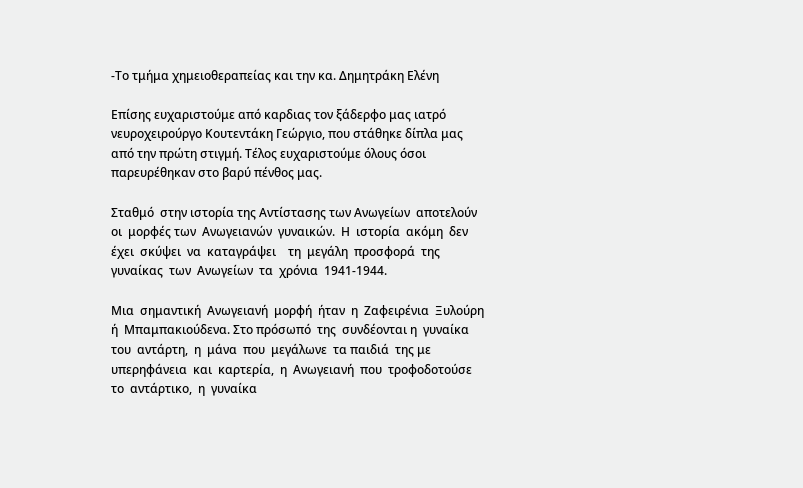-Το τμήμα χημειοθεραπείας και την κα. Δημητράκη Ελένη

Επίσης ευχαριστούμε από καρδιας τον ξάδερφο μας ιατρό νευροχειρούργο Κουτεντάκη Γεώργιο, που στάθηκε δίπλα μας από την πρώτη στιγμή. Τέλος ευχαριστούμε όλους όσοι παρευρέθηκαν στο βαρύ πένθος μας.

Σταθμό  στην ιστορία της Αντίστασης των Ανωγείων  αποτελούν  οι  μορφές των  Ανωγειανών  γυναικών.  Η  ιστορία  ακόμη  δεν  έχει  σκύψει  να  καταγράψει    τη  μεγάλη  προσφορά  της  γυναίκας  των  Ανωγείων  τα  χρόνια  1941-1944.

Μια  σημαντική  Ανωγειανή  μορφή  ήταν  η  Ζαφειρένια  Ξυλούρη  ή  Μπαμπακιούδενα. Στο πρόσωπό  της  συνδέονται η  γυναίκα  του  αντάρτη,  η  μάνα  που  μεγάλωνε  τα παιδιά  της με  υπερηφάνεια  και  καρτερία,  η  Ανωγειανή  που  τροφοδοτούσε  το  αντάρτικο,  η  γυναίκα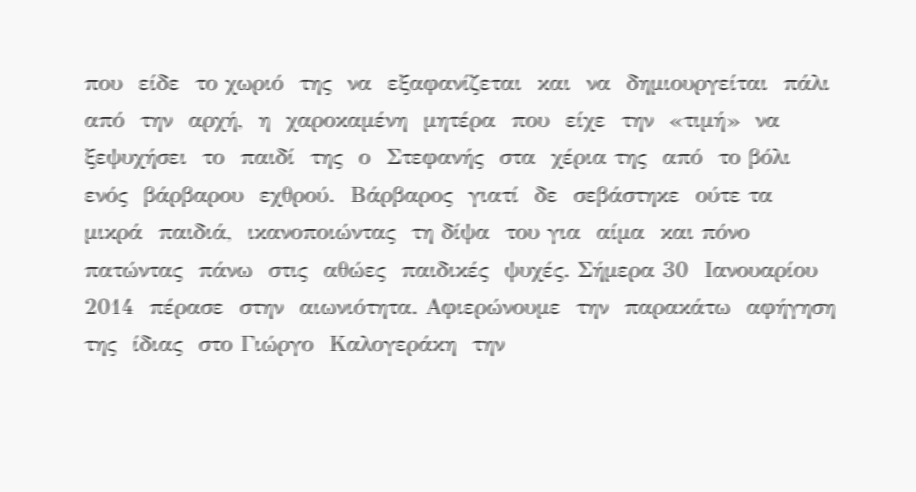που  είδε  το χωριό  της  να  εξαφανίζεται  και  να  δημιουργείται  πάλι  από  την  αρχή,  η  χαροκαμένη  μητέρα  που  είχε  την  «τιμή»  να  ξεψυχήσει  το  παιδί  της  ο  Στεφανής  στα  χέρια της  από  το βόλι  ενός  βάρβαρου  εχθρού.  Βάρβαρος  γιατί  δε  σεβάστηκε  ούτε τα  μικρά  παιδιά,  ικανοποιώντας  τη δίψα  του για  αίμα  και πόνο  πατώντας  πάνω  στις  αθώες  παιδικές  ψυχές. Σήμερα 30  Ιανουαρίου  2014  πέρασε  στην  αιωνιότητα. Αφιερώνουμε  την  παρακάτω  αφήγηση της  ίδιας  στο Γιώργο  Καλογεράκη  την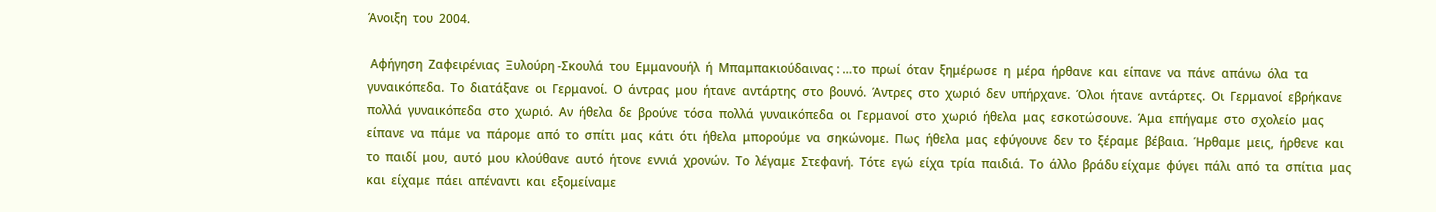Άνοιξη  του  2004.

 Αφήγηση  Ζαφειρένιας  Ξυλούρη -Σκουλά  του  Εμμανουήλ  ή  Μπαμπακιούδαινας : …το  πρωί  όταν  ξημέρωσε  η  μέρα  ήρθανε  και  είπανε  να  πάνε  απάνω  όλα  τα  γυναικόπεδα.  Το  διατάξανε  οι  Γερμανοί.  Ο  άντρας  μου  ήτανε  αντάρτης  στο  βουνό.  Άντρες  στο  χωριό  δεν  υπήρχανε.  Όλοι  ήτανε  αντάρτες.  Οι  Γερμανοί  εβρήκανε  πολλά  γυναικόπεδα  στο  χωριό.  Αν  ήθελα  δε  βρούνε  τόσα  πολλά  γυναικόπεδα  οι  Γερμανοί  στο  χωριό  ήθελα  μας  εσκοτώσουνε.  Άμα  επήγαμε  στο  σχολείο  μας  είπανε  να  πάμε  να  πάρομε  από  το  σπίτι  μας  κάτι  ότι  ήθελα  μπορούμε  να  σηκώνομε.  Πως  ήθελα  μας  εφύγουνε  δεν  το  ξέραμε  βέβαια.  Ήρθαμε  μεις,  ήρθενε  και  το  παιδί  μου,  αυτό  μου  κλούθανε  αυτό  ήτονε  εννιά  χρονών.  Το  λέγαμε  Στεφανή.  Τότε  εγώ  είχα  τρία  παιδιά.  Το  άλλο  βράδυ είχαμε  φύγει  πάλι  από  τα  σπίτια  μας  και  είχαμε  πάει  απέναντι  και  εξομείναμε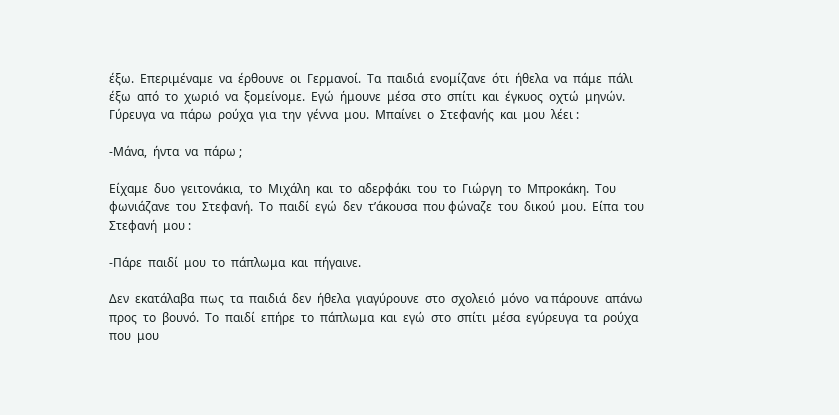έξω.  Επεριμέναμε  να  έρθουνε  οι  Γερμανοί.  Τα  παιδιά  ενομίζανε  ότι  ήθελα  να  πάμε  πάλι  έξω  από  το  χωριό  να  ξομείνομε.  Εγώ  ήμουνε  μέσα  στο  σπίτι  και  έγκυος  οχτώ  μηνών.  Γύρευγα  να  πάρω  ρούχα  για  την  γέννα  μου.  Μπαίνει  ο  Στεφανής  και  μου  λέει :

-Μάνα,  ήντα  να  πάρω ;

Είχαμε  δυο  γειτονάκια,  το  Μιχάλη  και  το  αδερφάκι  του  το  Γιώργη  το  Μπροκάκη.  Του  φωνιάζανε  του  Στεφανή.  Το  παιδί  εγώ  δεν  τ’άκουσα  που φώναζε  του  δικού  μου.  Είπα  του  Στεφανή  μου :

-Πάρε  παιδί  μου  το  πάπλωμα  και  πήγαινε.

Δεν  εκατάλαβα  πως  τα  παιδιά  δεν  ήθελα  γιαγύρουνε  στο  σχολειό  μόνο  να πάρουνε  απάνω  προς  το  βουνό.  Το  παιδί  επήρε  το  πάπλωμα  και  εγώ  στο  σπίτι  μέσα  εγύρευγα  τα  ρούχα  που  μου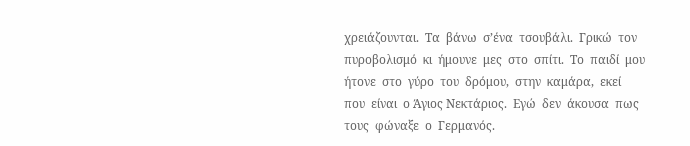χρειάζουνται.  Τα  βάνω  σ’ένα  τσουβάλι.  Γρικώ  τον  πυροβολισμό  κι  ήμουνε  μες  στο  σπίτι.  Το  παιδί  μου  ήτονε  στο  γύρο  του  δρόμου,  στην  καμάρα,  εκεί  που  είναι  ο Άγιος Νεκτάριος.  Εγώ  δεν  άκουσα  πως  τους  φώναξε  ο  Γερμανός.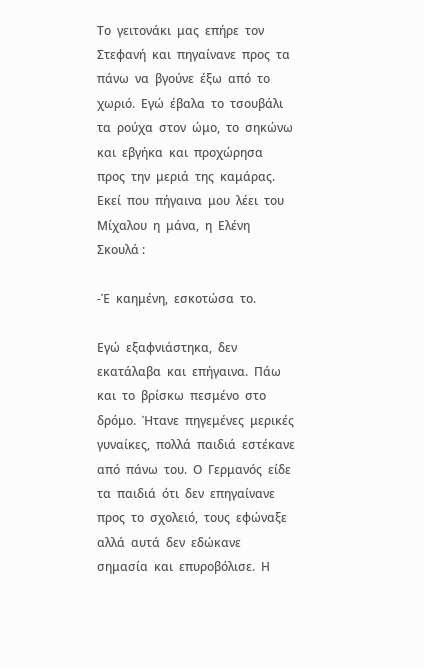Το  γειτονάκι  μας  επήρε  τον  Στεφανή  και  πηγαίνανε  προς  τα  πάνω  να  βγούνε  έξω  από  το  χωριό.  Εγώ  έβαλα  το  τσουβάλι  τα  ρούχα  στον  ώμο,  το  σηκώνω  και  εβγήκα  και  προχώρησα  προς  την  μεριά  της  καμάρας.  Εκεί  που  πήγαινα  μου  λέει  του  Μίχαλου  η  μάνα,  η  Ελένη  Σκουλά :

-Έ  καημένη,  εσκοτώσα  το.

Εγώ  εξαφνιάστηκα,  δεν  εκατάλαβα  και  επήγαινα.  Πάω  και  το  βρίσκω  πεσμένο  στο  δρόμο.  Ήτανε  πηγεμένες  μερικές  γυναίκες,  πολλά  παιδιά  εστέκανε  από  πάνω  του.  Ο  Γερμανός  είδε  τα  παιδιά  ότι  δεν  επηγαίνανε  προς  το  σχολειό,  τους  εφώναξε  αλλά  αυτά  δεν  εδώκανε  σημασία  και  επυροβόλισε.  Η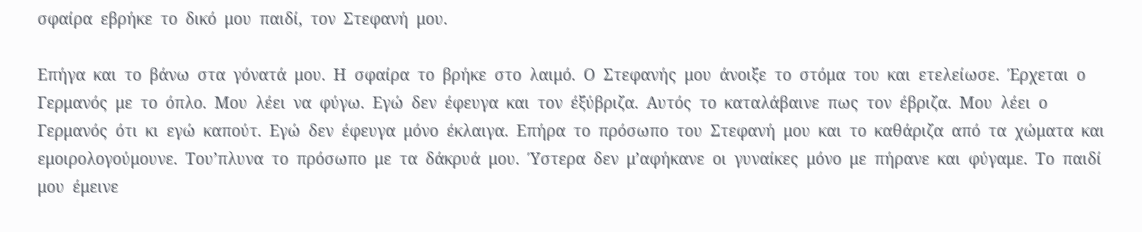σφαίρα  εβρήκε  το  δικό  μου  παιδί,  τον  Στεφανή  μου.

Επήγα  και  το  βάνω  στα  γόνατά  μου.  Η  σφαίρα  το  βρήκε  στο  λαιμό.  Ο  Στεφανής  μου  άνοιξε  το  στόμα  του  και  ετελείωσε.  Έρχεται  ο  Γερμανός  με  το  όπλο.  Μου  λέει  να  φύγω.  Εγώ  δεν  έφευγα  και  τον  έξύβριζα.  Αυτός  το  καταλάβαινε  πως  τον  έβριζα.  Μου  λέει  ο  Γερμανός  ότι  κι  εγώ  καπούτ.  Εγώ  δεν  έφευγα  μόνο  έκλαιγα.  Επήρα  το  πρόσωπο  του  Στεφανή  μου  και  το  καθάριζα  από  τα  χώματα  και  εμοιρολογούμουνε.  Του’πλυνα  το  πρόσωπο  με  τα  δάκρυά  μου.  Ύστερα  δεν  μ’αφήκανε  οι  γυναίκες  μόνο  με  πήρανε  και  φύγαμε.  Το  παιδί  μου  έμεινε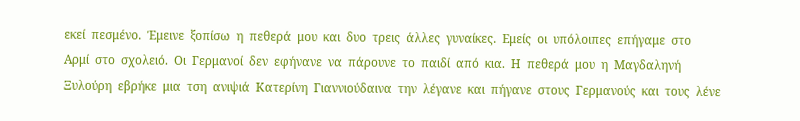εκεί  πεσμένο.  Έμεινε  ξοπίσω  η  πεθερά  μου  και  δυο  τρεις  άλλες  γυναίκες.  Εμείς  οι  υπόλοιπες  επήγαμε  στο  Αρμί  στο  σχολειό.  Οι  Γερμανοί  δεν  εφήνανε  να  πάρουνε  το  παιδί  από  κια.  Η  πεθερά  μου  η  Μαγδαληνή  Ξυλούρη  εβρήκε  μια  τση  ανιψιά  Κατερίνη  Γιαννιούδαινα  την  λέγανε  και  πήγανε  στους  Γερμανούς  και  τους  λένε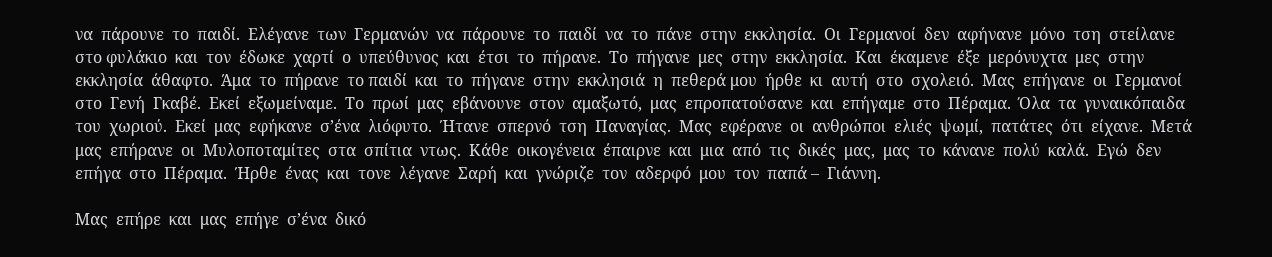να  πάρουνε  το  παιδί.  Ελέγανε  των  Γερμανών  να  πάρουνε  το  παιδί  να  το  πάνε  στην  εκκλησία.  Οι  Γερμανοί  δεν  αφήνανε  μόνο  τση  στείλανε  στο φυλάκιο  και  τον  έδωκε  χαρτί  ο  υπεύθυνος  και  έτσι  το  πήρανε.  Το  πήγανε  μες  στην  εκκλησία.  Και  έκαμενε  έξε  μερόνυχτα  μες  στην  εκκλησία  άθαφτο.  Άμα  το  πήρανε  το παιδί  και  το  πήγανε  στην  εκκλησιά  η  πεθερά μου  ήρθε  κι  αυτή  στο  σχολειό.  Μας  επήγανε  οι  Γερμανοί  στο  Γενή  Γκαβέ.  Εκεί  εξωμείναμε.  Το  πρωί  μας  εβάνουνε  στον  αμαξωτό,  μας  επροπατούσανε  και  επήγαμε  στο  Πέραμα.  Όλα  τα  γυναικόπαιδα  του  χωριού.  Εκεί  μας  εφήκανε  σ’ένα  λιόφυτο.  Ήτανε  σπερνό  τση  Παναγίας.  Μας  εφέρανε  οι  ανθρώποι  ελιές  ψωμί,  πατάτες  ότι  είχανε.  Μετά  μας  επήρανε  οι  Μυλοποταμίτες  στα  σπίτια  ντως.  Κάθε  οικογένεια  έπαιρνε  και  μια  από  τις  δικές  μας,  μας  το  κάνανε  πολύ  καλά.  Εγώ  δεν  επήγα  στο  Πέραμα.  Ήρθε  ένας  και  τονε  λέγανε  Σαρή  και  γνώριζε  τον  αδερφό  μου  τον  παπά –  Γιάννη.

Μας  επήρε  και  μας  επήγε  σ’ένα  δικό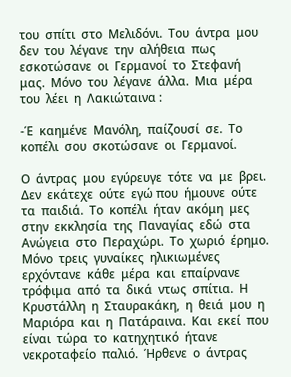του  σπίτι  στο  Μελιδόνι.  Του  άντρα  μου  δεν  του  λέγανε  την  αλήθεια  πως  εσκοτώσανε  οι  Γερμανοί  το  Στεφανή  μας.  Μόνο  του  λέγανε  άλλα.  Μια  μέρα  του  λέει  η  Λακιώταινα :

-Έ  καημένε  Μανόλη,  παίζουσί  σε.  Το  κοπέλι  σου  σκοτώσανε  οι  Γερμανοί.

Ο  άντρας  μου  εγύρευγε  τότε  να  με  βρει.  Δεν  εκάτεχε  ούτε  εγώ που  ήμουνε  ούτε  τα  παιδιά.  Το  κοπέλι  ήταν  ακόμη  μες  στην  εκκλησία  της  Παναγίας  εδώ  στα  Ανώγεια  στο  Περαχώρι.  Το  χωριό  έρημο.  Μόνο  τρεις  γυναίκες  ηλικιωμένες  ερχόντανε  κάθε  μέρα  και  επαίρνανε  τρόφιμα  από  τα  δικά  ντως  σπίτια.  Η  Κρυστάλλη  η  Σταυρακάκη,  η  θειά  μου  η  Μαριόρα  και  η  Πατάραινα.  Και  εκεί  που  είναι  τώρα  το  κατηχητικό  ήτανε  νεκροταφείο  παλιό.  Ήρθενε  ο  άντρας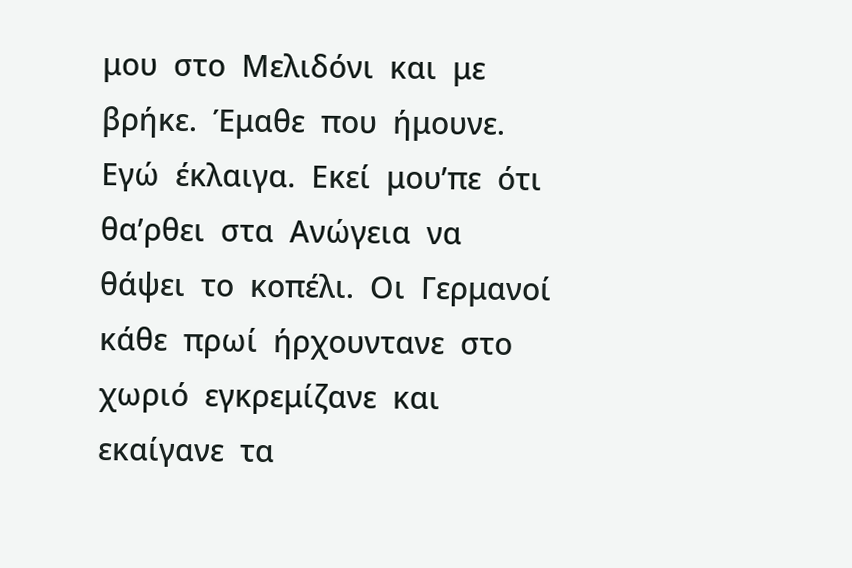μου  στο  Μελιδόνι  και  με  βρήκε.  Έμαθε  που  ήμουνε.  Εγώ  έκλαιγα.  Εκεί  μου’πε  ότι  θα’ρθει  στα  Ανώγεια  να  θάψει  το  κοπέλι.  Οι  Γερμανοί  κάθε  πρωί  ήρχουντανε  στο  χωριό  εγκρεμίζανε  και  εκαίγανε  τα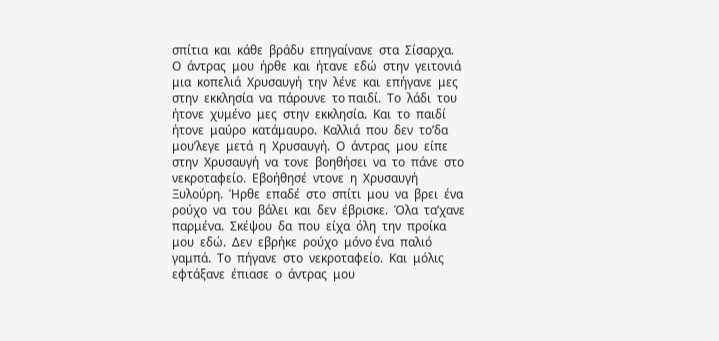σπίτια  και  κάθε  βράδυ  επηγαίνανε  στα  Σίσαρχα.  Ο  άντρας  μου  ήρθε  και  ήτανε  εδώ  στην  γειτονιά  μια  κοπελιά  Χρυσαυγή  την  λένε  και  επήγανε  μες  στην  εκκλησία  να  πάρουνε  το παιδί.  Το  λάδι  του  ήτονε  χυμένο  μες  στην  εκκλησία.  Και  το  παιδί  ήτονε  μαύρο  κατάμαυρο.  Καλλιά  που  δεν  το’δα  μου’λεγε  μετά  η  Χρυσαυγή.  Ο  άντρας  μου  είπε  στην  Χρυσαυγή  να  τονε  βοηθήσει  να  το  πάνε  στο  νεκροταφείο.  Εβοήθησέ  ντονε  η  Χρυσαυγή  Ξυλούρη.  Ήρθε  επαδέ  στο  σπίτι  μου  να  βρει  ένα  ρούχο  να  του  βάλει  και  δεν  έβρισκε.  Όλα  τα’χανε  παρμένα.  Σκέψου  δα  που  είχα  όλη  την  προίκα  μου  εδώ.  Δεν  εβρήκε  ρούχο  μόνο ένα  παλιό  γαμπά.  Το  πήγανε  στο  νεκροταφείο.  Και  μόλις  εφτάξανε  έπιασε  ο  άντρας  μου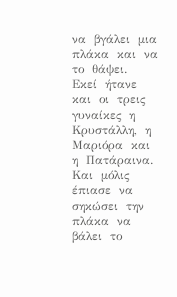να  βγάλει  μια  πλάκα  και  να  το  θάψει.  Εκεί  ήτανε  και  οι  τρεις  γυναίκες  η  Κρυστάλλη,  η  Μαριόρα  και  η  Πατάραινα.  Και  μόλις  έπιασε  να  σηκώσει  την  πλάκα  να  βάλει  το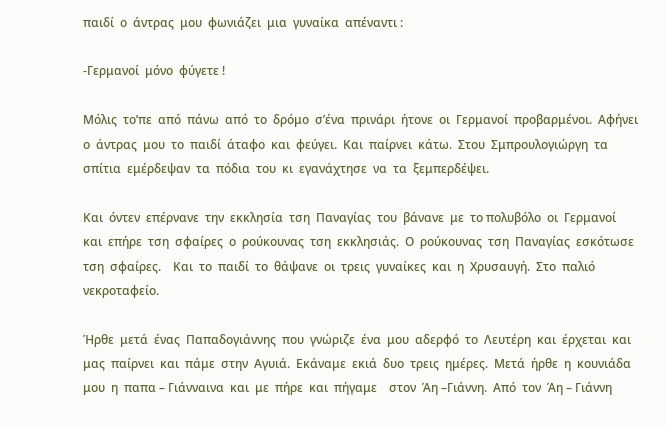παιδί  ο  άντρας  μου  φωνιάζει  μια  γυναίκα  απέναντι :

-Γερμανοί  μόνο  φύγετε !

Μόλις  το’πε  από  πάνω  από  το  δρόμο  σ’ένα  πρινάρι  ήτονε  οι  Γερμανοί  προβαρμένοι.  Αφήνει  ο  άντρας  μου  το  παιδί  άταφο  και  φεύγει.  Και  παίρνει  κάτω.  Στου  Σμπρουλογιώργη  τα  σπίτια  εμέρδεψαν  τα  πόδια  του  κι  εγανάχτησε  να  τα  ξεμπερδέψει.

Και  όντεν  επέρνανε  την  εκκλησία  τση  Παναγίας  του  βάνανε  με  το πολυβόλο  οι  Γερμανοί  και  επήρε  τση  σφαίρες  ο  ρούκουνας  τση  εκκλησιάς.  Ο  ρούκουνας  τση  Παναγίας  εσκότωσε  τση  σφαίρες.    Και  το  παιδί  το  θάψανε  οι  τρεις  γυναίκες  και  η  Χρυσαυγή.  Στο  παλιό  νεκροταφείο.

Ήρθε  μετά  ένας  Παπαδογιάννης  που  γνώριζε  ένα  μου  αδερφό  το  Λευτέρη  και  έρχεται  και  μας  παίρνει  και  πάμε  στην  Αγυιά.  Εκάναμε  εκιά  δυο  τρεις  ημέρες.  Μετά  ήρθε  η  κουνιάδα  μου  η  παπα – Γιάνναινα  και  με  πήρε  και  πήγαμε    στον  Άη –Γιάννη.  Από  τον  Άη – Γιάννη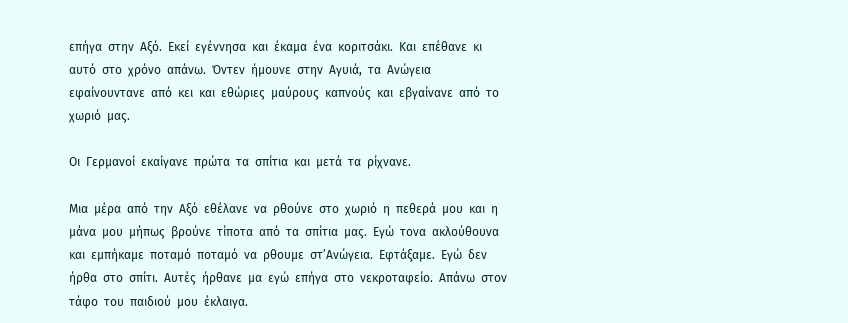επήγα  στην  Αξό.  Εκεί  εγέννησα  και  έκαμα  ένα  κοριτσάκι.  Και  επέθανε  κι  αυτό  στο  χρόνο  απάνω.  Όντεν  ήμουνε  στην  Αγυιά,  τα  Ανώγεια  εφαίνουντανε  από  κει  και  εθώριες  μαύρους  καπνούς  και  εβγαίνανε  από  το χωριό  μας.

Οι  Γερμανοί  εκαίγανε  πρώτα  τα  σπίτια  και  μετά  τα  ρίχνανε.

Μια  μέρα  από  την  Αξό  εθέλανε  να  ρθούνε  στο  χωριό  η  πεθερά  μου  και  η  μάνα  μου  μήπως  βρούνε  τίποτα  από  τα  σπίτια  μας.  Εγώ  τονα  ακλούθουνα  και  εμπήκαμε  ποταμό  ποταμό  να  ρθουμε  στ’Ανώγεια.  Εφτάξαμε.  Εγώ  δεν  ήρθα  στο  σπίτι.  Αυτές  ήρθανε  μα  εγώ  επήγα  στο  νεκροταφείο.  Απάνω  στον  τάφο  του  παιδιού  μου  έκλαιγα.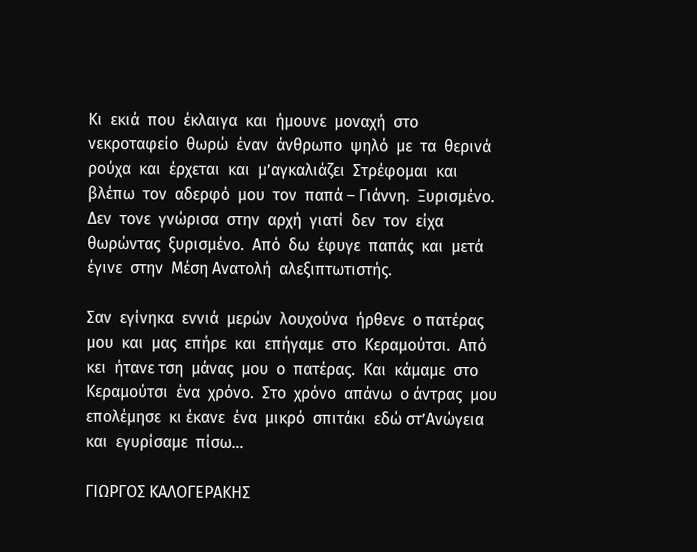Κι  εκιά  που  έκλαιγα  και  ήμουνε  μοναχή  στο  νεκροταφείο  θωρώ  έναν  άνθρωπο  ψηλό  με  τα  θερινά  ρούχα  και  έρχεται  και  μ’αγκαλιάζει  Στρέφομαι  και  βλέπω  τον  αδερφό  μου  τον  παπά – Γιάννη.  Ξυρισμένο.  Δεν  τονε  γνώρισα  στην  αρχή  γιατί  δεν  τον  είχα  θωρώντας  ξυρισμένο.  Από  δω  έφυγε  παπάς  και  μετά  έγινε  στην  Μέση Ανατολή  αλεξιπτωτιστής.

Σαν  εγίνηκα  εννιά  μερών  λουχούνα  ήρθενε  ο πατέρας  μου  και  μας  επήρε  και  επήγαμε  στο  Κεραμούτσι.  Από  κει  ήτανε τση  μάνας  μου  ο  πατέρας.  Και  κάμαμε  στο  Κεραμούτσι  ένα  χρόνο.  Στο  χρόνο  απάνω  ο άντρας  μου  επολέμησε  κι έκανε  ένα  μικρό  σπιτάκι  εδώ στ’Ανώγεια  και  εγυρίσαμε  πίσω…

ΓΙΩΡΓΟΣ ΚΑΛΟΓΕΡΑΚΗΣ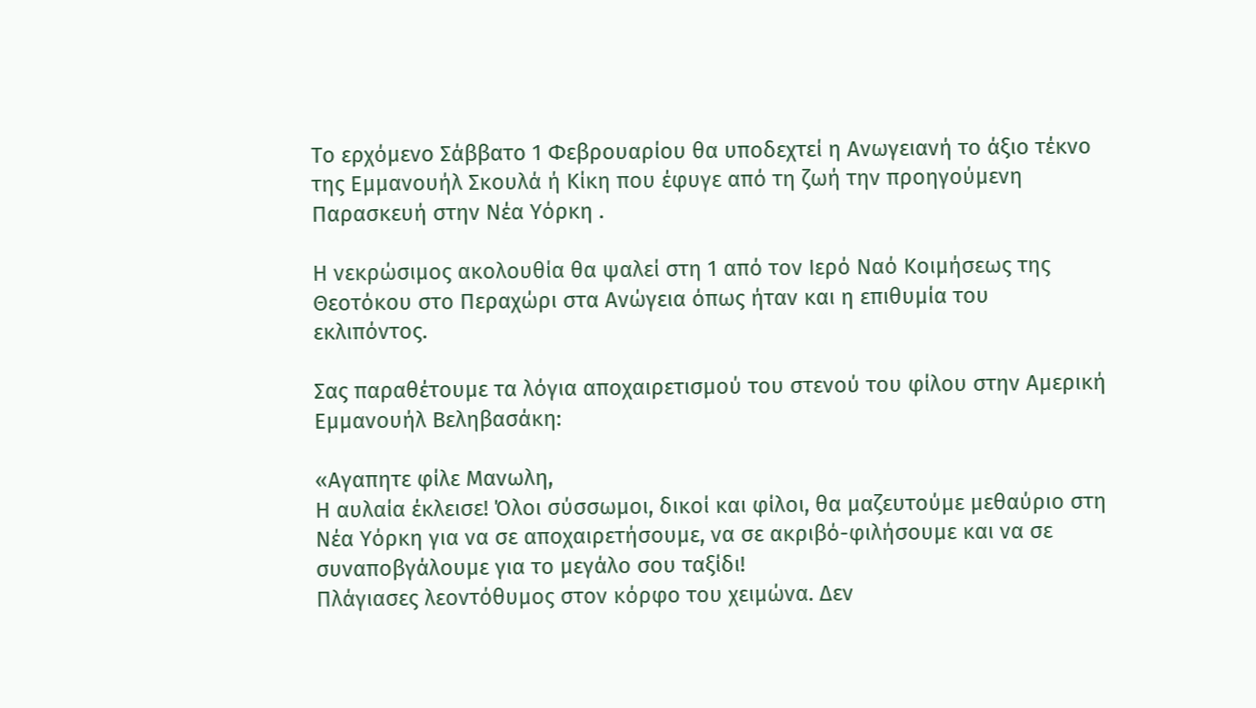Το ερχόμενο Σάββατο 1 Φεβρουαρίου θα υποδεχτεί η Ανωγειανή το άξιο τέκνο της Εμμανουήλ Σκουλά ή Κίκη που έφυγε από τη ζωή την προηγούμενη Παρασκευή στην Νέα Υόρκη .

Η νεκρώσιμος ακολουθία θα ψαλεί στη 1 από τον Ιερό Ναό Κοιμήσεως της Θεοτόκου στο Περαχώρι στα Ανώγεια όπως ήταν και η επιθυμία του εκλιπόντος.

Σας παραθέτουμε τα λόγια αποχαιρετισμού του στενού του φίλου στην Αμερική Εμμανουήλ Βεληβασάκη:

«Αγαπητε φίλε Μανωλη,
Η αυλαία έκλεισε! Όλοι σύσσωμοι, δικοί και φίλοι, θα μαζευτούμε μεθαύριο στη Νέα Υόρκη για να σε αποχαιρετήσουμε, να σε ακριβό-φιλήσουμε και να σε συναποβγάλουμε για το μεγάλο σου ταξίδι!
Πλάγιασες λεοντόθυμος στον κόρφο του χειμώνα. Δεν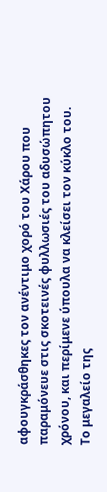αφουγκράσθηκες τον ανέντιμο χορό του Χάρου που παραμόνευε στις σκοτεινές φυλλωσιές του αδυσώπητου χρόνου, και περίμενε ύπουλα να κλείσει τον κύκλο του.
Το μεγαλείο της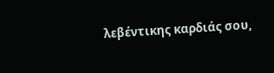λεβέντικης καρδιάς σου,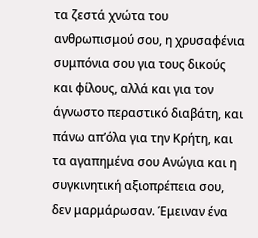τα ζεστά χνώτα του ανθρωπισμού σου, η χρυσαφένια συμπόνια σου για τους δικούς και φίλους, αλλά και για τον άγνωστο περαστικό διαβάτη, και πάνω απ’όλα για την Κρήτη, και τα αγαπημένα σου Ανώγια και η συγκινητική αξιοπρέπεια σου, δεν μαρμάρωσαν. Έμειναν ένα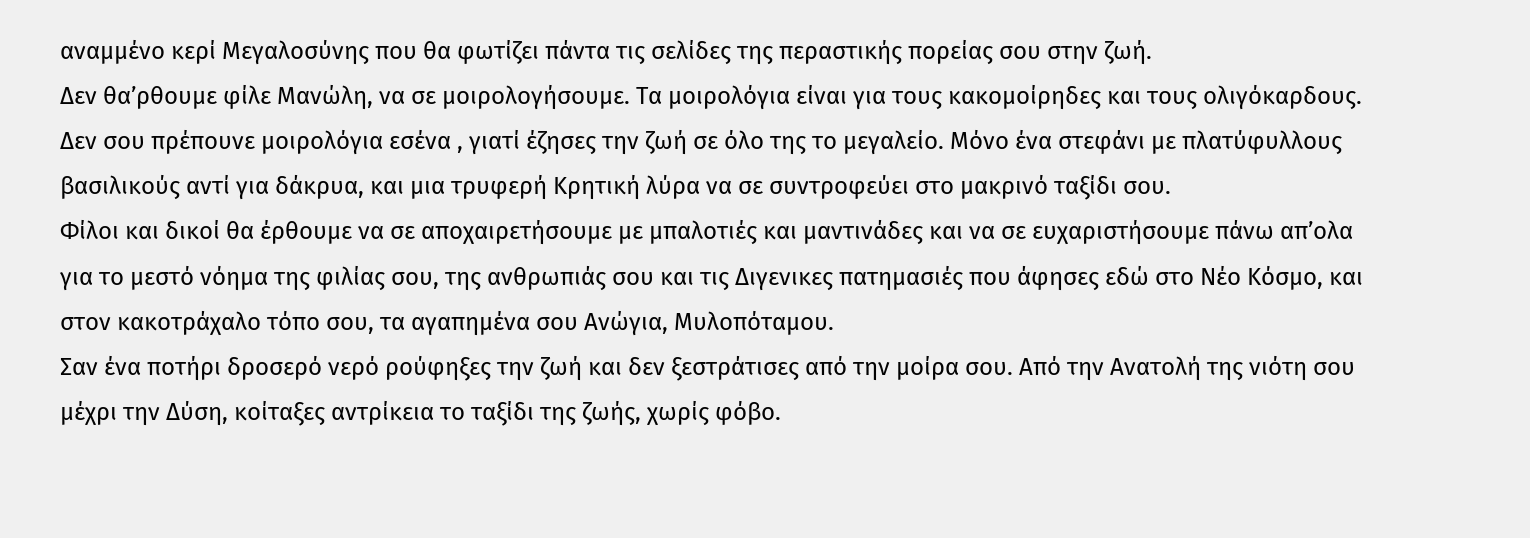αναμμένο κερί Μεγαλοσύνης που θα φωτίζει πάντα τις σελίδες της περαστικής πορείας σου στην ζωή.
Δεν θα’ρθουμε φίλε Μανώλη, να σε μοιρολογήσουμε. Τα μοιρολόγια είναι για τους κακομοίρηδες και τους ολιγόκαρδους. Δεν σου πρέπουνε μοιρολόγια εσένα , γιατί έζησες την ζωή σε όλο της το μεγαλείο. Μόνο ένα στεφάνι με πλατύφυλλους βασιλικούς αντί για δάκρυα, και μια τρυφερή Κρητική λύρα να σε συντροφεύει στο μακρινό ταξίδι σου.
Φίλοι και δικοί θα έρθουμε να σε αποχαιρετήσουμε με μπαλοτιές και μαντινάδες και να σε ευχαριστήσουμε πάνω απ’ολα για το μεστό νόημα της φιλίας σου, της ανθρωπιάς σου και τις Διγενικες πατημασιές που άφησες εδώ στο Νέο Κόσμο, και στον κακοτράχαλο τόπο σου, τα αγαπημένα σου Ανώγια, Μυλοπόταμου.
Σαν ένα ποτήρι δροσερό νερό ρούφηξες την ζωή και δεν ξεστράτισες από την μοίρα σου. Από την Ανατολή της νιότη σου μέχρι την Δύση, κοίταξες αντρίκεια το ταξίδι της ζωής, χωρίς φόβο.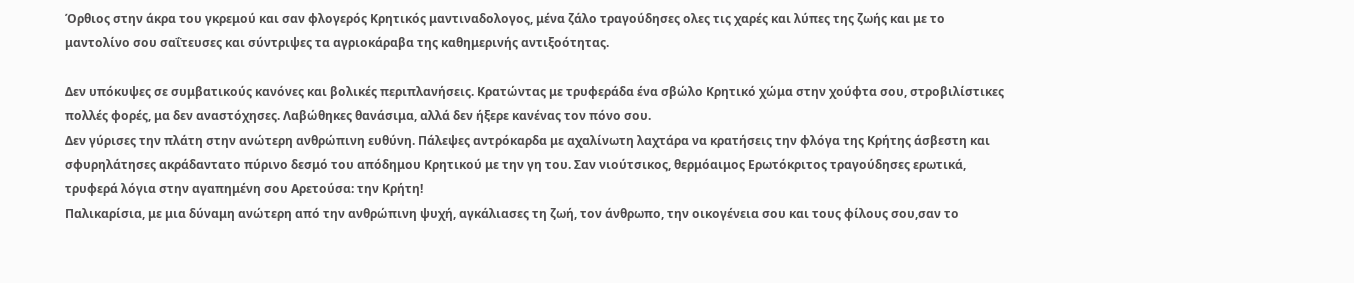Όρθιος στην άκρα του γκρεμού και σαν φλογερός Κρητικός μαντιναδολογος, μένα ζάλο τραγούδησες ολες τις χαρές και λύπες της ζωής και με το μαντολίνο σου σαΐτευσες και σύντριψες τα αγριοκάραβα της καθημερινής αντιξοότητας.

Δεν υπόκυψες σε συμβατικούς κανόνες και βολικές περιπλανήσεις. Κρατώντας με τρυφεράδα ένα σβώλο Κρητικό χώμα στην χούφτα σου, στροβιλίστικες πολλές φορές, μα δεν αναστόχησες. Λαβώθηκες θανάσιμα, αλλά δεν ήξερε κανένας τον πόνο σου.
Δεν γύρισες την πλάτη στην ανώτερη ανθρώπινη ευθύνη. Πάλεψες αντρόκαρδα με αχαλίνωτη λαχτάρα να κρατήσεις την φλόγα της Κρήτης άσβεστη και σφυρηλάτησες ακράδαντατο πύρινο δεσμό του απόδημου Κρητικού με την γη του. Σαν νιούτσικος, θερμόαιμος Ερωτόκριτος τραγούδησες ερωτικά, τρυφερά λόγια στην αγαπημένη σου Αρετούσα: την Κρήτη!
Παλικαρίσια, με μια δύναμη ανώτερη από την ανθρώπινη ψυχή, αγκάλιασες τη ζωή, τον άνθρωπο, την οικογένεια σου και τους φίλους σου,σαν το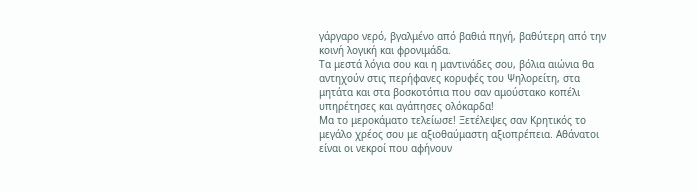γάργαρο νερό, βγαλμένο από βαθιά πηγή, βαθύτερη από την κοινή λογική και φρονιμάδα.
Τα μεστά λόγια σου και η μαντινάδες σου, βόλια αιώνια θα αντηχούν στις περήφανες κορυφές του Ψηλορείτη, στα μητάτα και στα βοσκοτόπια που σαν αμούστακο κοπέλι υπηρέτησες και αγάπησες ολόκαρδα!
Μα το μεροκάματο τελείωσε! Ξετέλεψες σαν Κρητικός το μεγάλο χρέος σου με αξιοθαύμαστη αξιοπρέπεια. Αθάνατοι είναι οι νεκροί που αφήνουν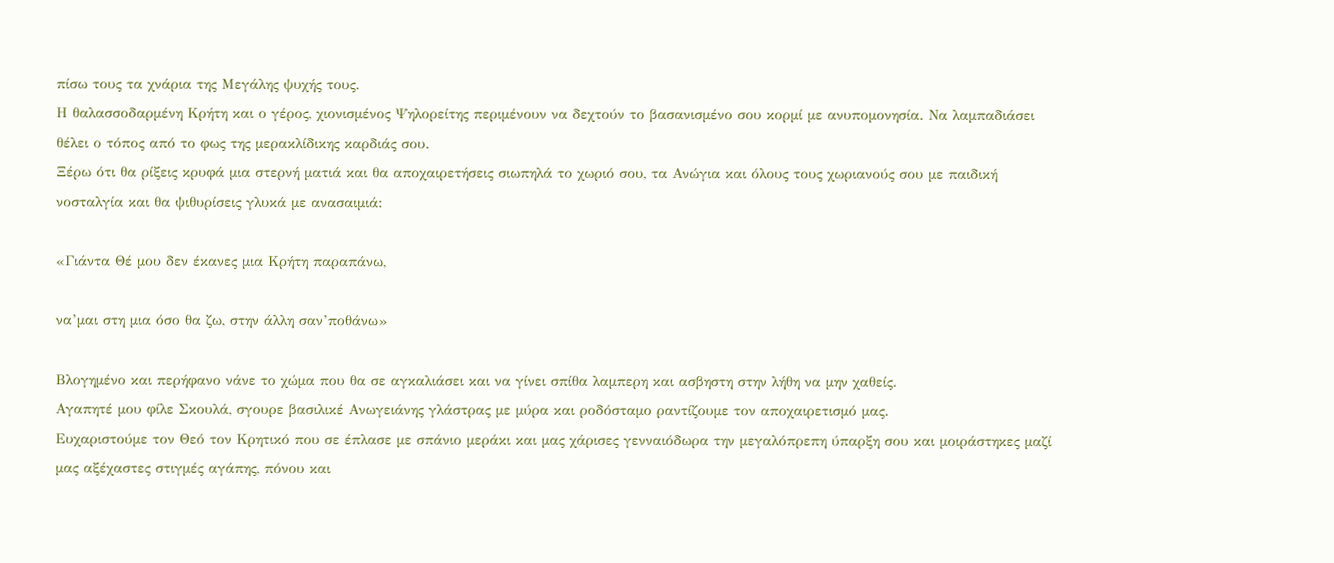πίσω τους τα χνάρια της Μεγάλης ψυχής τους.
Η θαλασσοδαρμένη Κρήτη και ο γέρος, χιονισμένος Ψηλορείτης περιμένουν να δεχτούν το βασανισμένο σου κορμί με ανυπομονησία. Να λαμπαδιάσει θέλει ο τόπος από το φως της μερακλίδικης καρδιάς σου.
Ξέρω ότι θα ρίξεις κρυφά μια στερνή ματιά και θα αποχαιρετήσεις σιωπηλά το χωριό σου, τα Ανώγια και όλους τους χωριανούς σου με παιδική νοσταλγία και θα ψιθυρίσεις γλυκά με ανασαιμιά:

«Γιάντα Θέ μου δεν έκανες μια Κρήτη παραπάνω,

να’μαι στη μια όσο θα ζω, στην άλλη σαν’ποθάνω»

Βλογημένο και περήφανο νάνε το χώμα που θα σε αγκαλιάσει και να γίνει σπίθα λαμπερη και ασβηστη στην λήθη να μην χαθείς.
Αγαπητέ μου φίλε Σκουλά, σγουρε βασιλικέ Ανωγειάνης γλάστρας με μύρα και ροδόσταμο ραντίζουμε τον αποχαιρετισμό μας.
Ευχαριστούμε τον Θεό τον Κρητικό που σε έπλασε με σπάνιο μεράκι και μας χάρισες γενναιόδωρα την μεγαλόπρεπη ύπαρξη σου και μοιράστηκες μαζί μας αξέχαστες στιγμές αγάπης, πόνου και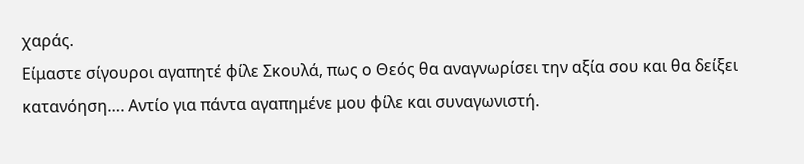χαράς.
Είμαστε σίγουροι αγαπητέ φίλε Σκουλά, πως ο Θεός θα αναγνωρίσει την αξία σου και θα δείξει κατανόηση…. Αντίο για πάντα αγαπημένε μου φίλε και συναγωνιστή.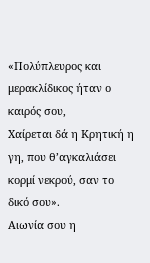«Πολύπλευρος και μερακλίδικος ήταν ο καιρός σου,
Χαίρεται δά η Κρητική η γη, που θ’αγκαλιάσει κορμί νεκρού, σαν το δικό σου».
Αιωνία σου η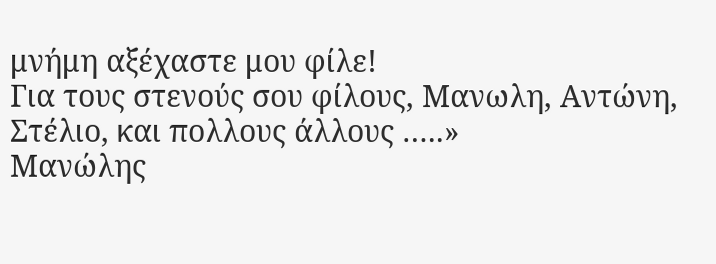μνήμη αξέχαστε μου φίλε!
Για τους στενούς σου φίλους, Μανωλη, Αντώνη, Στέλιο, και πολλους άλλους …..»
Μανώλης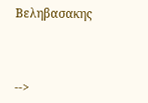Βεληβασακης



-->